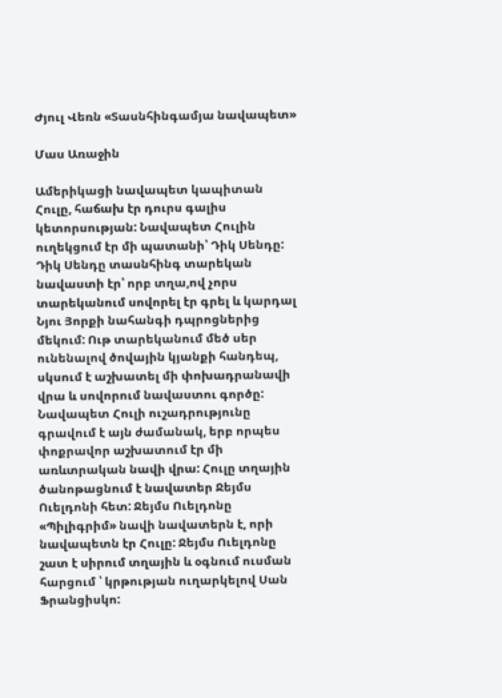Ժյուլ Վեռն «Տասնհինգամյա նավապետ»

Մաս Առաջին

Ամերիկացի նավապետ կապիտան Հուլը, հաճախ էր դուրս գալիս կետորսության: Նավապետ Հուլին ուղեկցում էր մի պատանի՝ Դիկ Սենդը: Դիկ Սենդը տասնհինգ տարեկան նավաստի էր՝ որբ տղա,ով չորս տարեկանում սովորել էր գրել և կարդալ Նյու Յորքի նահանգի դպրոցներից մեկում: Ութ տարեկանում մեծ սեր ունենալով ծովային կյանքի հանդեպ, սկսում է աշխատել մի փոխադրանավի վրա և սովորում նավաստու գործը: Նավապետ Հուլի ուշադրությունը գրավում է այն ժամանակ, երբ որպես փոքրավոր աշխատում էր մի առևտրական նավի վրա: Հուլը տղային ծանոթացնում է նավատեր Ջեյմս Ուելդոնի հետ: Ջեյմս Ուելդոնը «Պիլիգրիմ» նավի նավատերն է, որի նավապետն էր Հուլը: Ջեյմս Ուելդոնը շատ է սիրում տղային և օգնում ուսման հարցում ՝ կրթության ուղարկելով Սան Ֆրանցիսկո: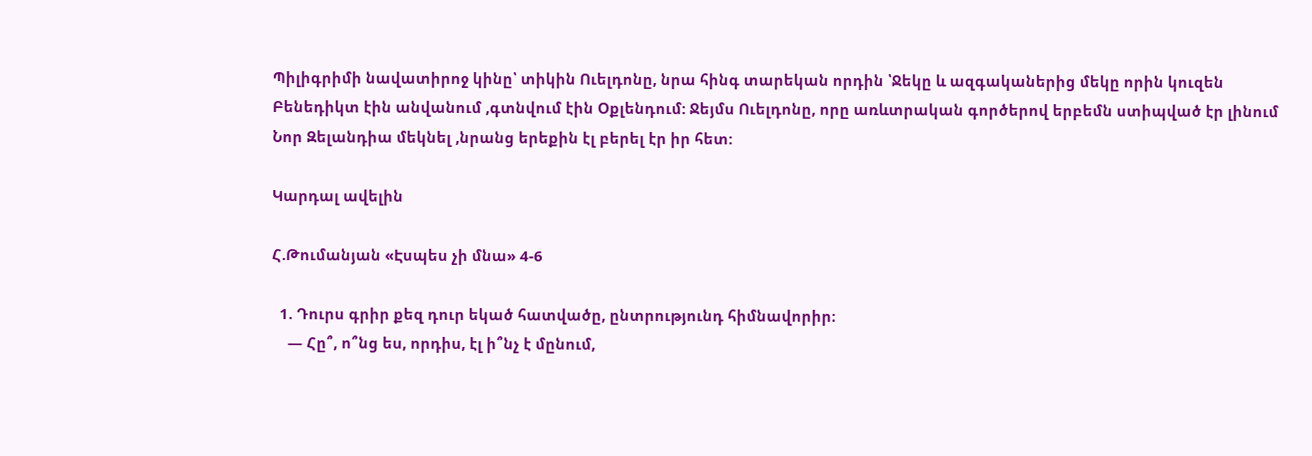Պիլիգրիմի նավատիրոջ կինը՝ տիկին Ուելդոնը, նրա հինգ տարեկան որդին ՝Ջեկը և ազգականերից մեկը որին կուզեն Բենեդիկտ էին անվանում ,գտնվում էին Օքլենդում: Ջեյմս Ուելդոնը, որը առևտրական գործերով երբեմն ստիպված էր լինում Նոր Զելանդիա մեկնել ,նրանց երեքին էլ բերել էր իր հետ:

Կարդալ ավելին

Հ.Թումանյան «Էսպես չի մնա» 4-6

  1. Դուրս գրիր քեզ դուր եկած հատվածը, ընտրությունդ հիմնավորիր։
    — Հը՞, ո՞նց ես, որդիս, էլ ի՞նչ է մընում,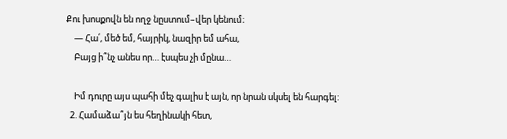Քու խոսքովն են ողջ նըստում–վեր կենում։
    — Հա՛, մեծ եմ, հայրիկ, նազիր եմ ահա,
    Բայց ի՞նչ անես որ… էսպես չի մընա…

    Իմ դուրը այս պահի մեչ գալիս է այն, որ նրան սկսել են հարգել:
  2. Համաձա՞յն ես հեղինակի հետ,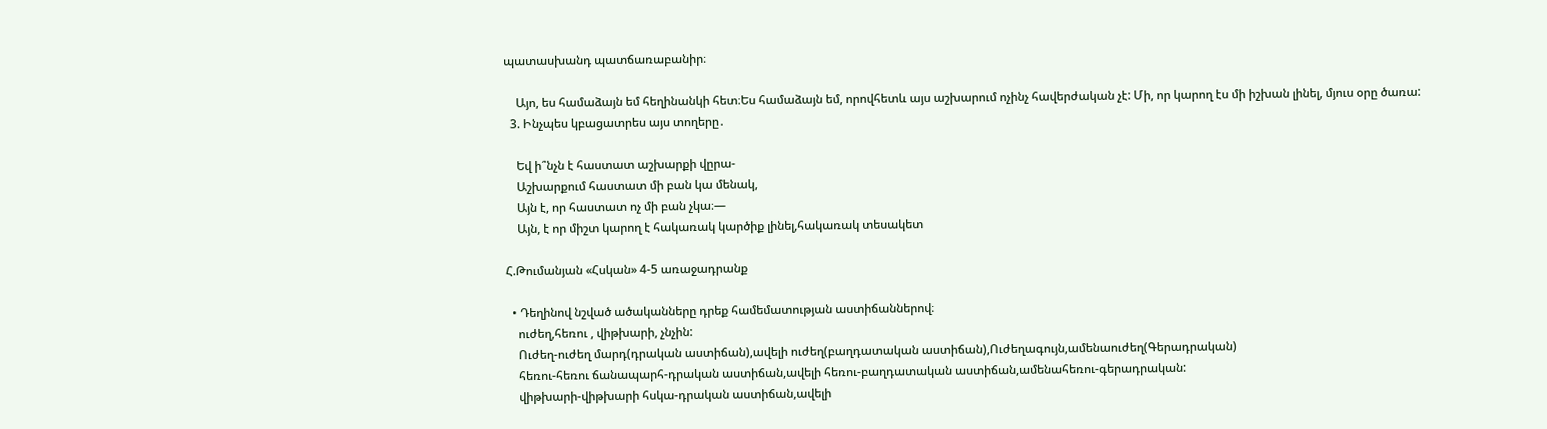պատասխանդ պատճառաբանիր։

    Այո, ես համաձայն եմ հեղինանկի հետ։Ես համաձայն եմ, որովհետև այս աշխարում ոչինչ հավերժական չէ: Մի, որ կարող էս մի իշխան լինել, մյուս օրը ծառա:
  3. Ինչպես կբացատրես այս տողերը․

    Եվ ի՞նչն է հաստատ աշխարքի վըրա-
    Աշխարքում հաստատ մի բան կա մենակ,
    Այն է, որ հաստատ ոչ մի բան չկա։—
    Այն, է որ միշտ կարող է հակառակ կարծիք լինել,հակառակ տեսակետ

Հ.Թումանյան «Հսկան» 4-5 առաջադրանք

  • Դեղինով նշված ածականները դրեք համեմատության աստիճաններով։
    ուժեղ,հեռու , վիթխարի, չնչին:
    Ուժեղ-ուժեղ մարդ(դրական աստիճան),ավելի ուժեղ(բաղդատական աստիճան),Ուժեղագույն,ամենաուժեղ(Գերադրական)
    հեռու-հեռու ճանապարհ-դրական աստիճան,ավելի հեռու-բաղդատական աստիճան,ամենահեռու-գերադրական:
    վիթխարի-վիթխարի հսկա-դրական աստիճան,ավելի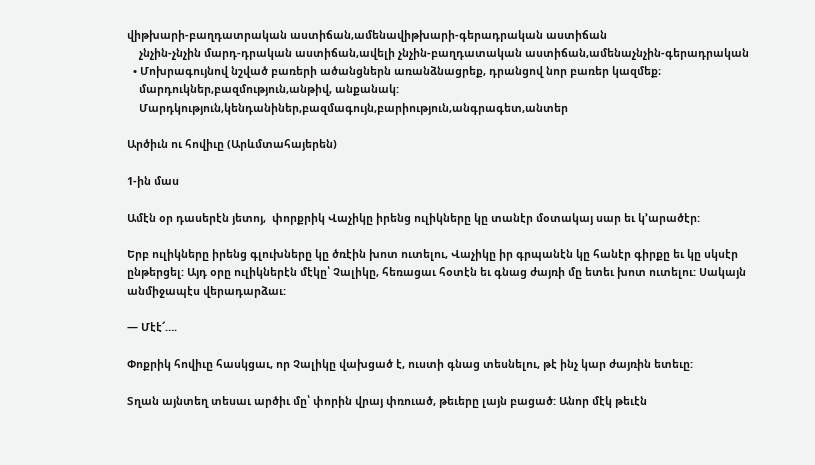վիթխարի-բաղդատրական աստիճան,ամենավիթխարի-գերադրական աստիճան
    չնչին-չնչին մարդ-դրական աստիճան,ավելի չնչին-բաղդատական աստիճան,ամենաչնչին-գերադրական
  • Մոխրագույնով նշված բառերի ածանցներն առանձնացրեք, դրանցով նոր բառեր կազմեք։
    մարդուկներ,բազմություն,անթիվ, անքանակ:
    Մարդկություն,կենդանիներ,բազմագույն,բարիություն,անգրագետ,անտեր

Արծիւն ու հովիւը (Արևմտահայերեն)

1-ին մաս

Ամէն օր դասերէն յետոյ,  փորքրիկ Վաչիկը իրենց ուլիկները կը տանէր մօտակայ սար եւ կ’արածէր:

Երբ ուլիկները իրենց գլուխները կը ծռէին խոտ ուտելու, Վաչիկը իր գրպանէն կը հանէր գիրքը եւ կը սկսէր ընթերցել: Այդ օրը ուլիկներէն մէկը՝ Չալիկը, հեռացաւ հօտէն եւ գնաց ժայռի մը ետեւ խոտ ուտելու: Սակայն անմիջապէս վերադարձաւ:

— Մէէ՜….

Փոքրիկ հովիւը հասկցաւ, որ Չալիկը վախցած է, ուստի գնաց տեսնելու, թէ ինչ կար ժայռին ետեւը:

Տղան այնտեղ տեսաւ արծիւ մը՝ փորին վրայ փռուած, թեւերը լայն բացած: Անոր մէկ թեւէն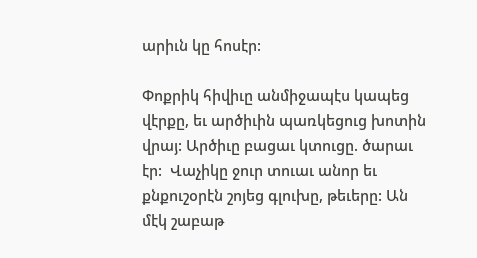արիւն կը հոսէր:

Փոքրիկ հիվիւը անմիջապէս կապեց վէրքը, եւ արծիւին պառկեցուց խոտին վրայ: Արծիւը բացաւ կտուցը. ծարաւ էր:  Վաչիկը ջուր տուաւ անոր եւ քնքուշօրէն շոյեց գլուխը, թեւերը: Ան մէկ շաբաթ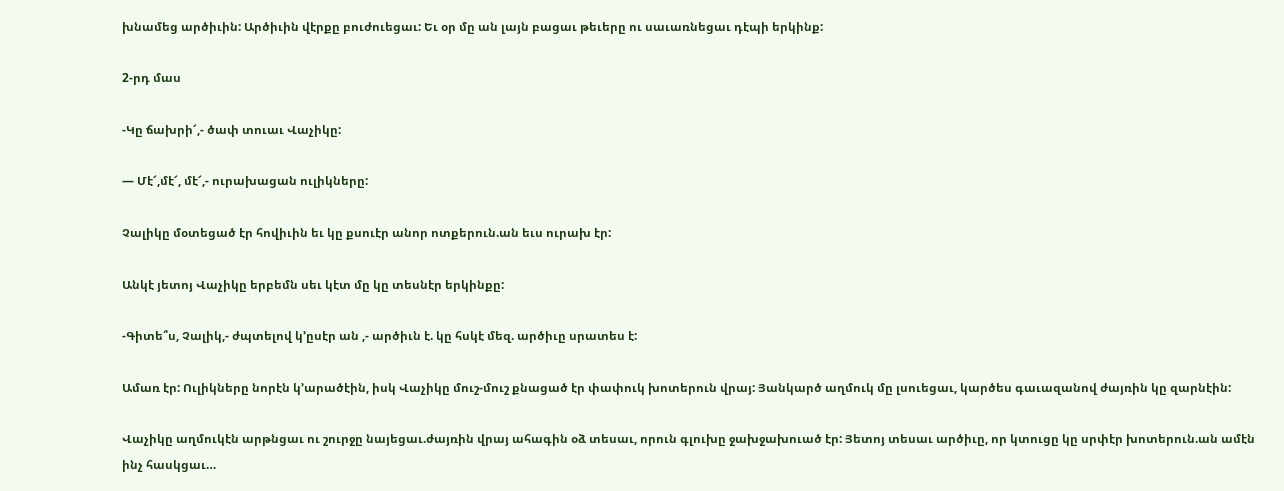խնամեց արծիւին: Արծիւին վէրքը բուժուեցաւ: Եւ օր մը ան լայն բացաւ թեւերը ու սաւառնեցաւ դէպի երկինք:

2-րդ մաս

-Կը ճախրի՜,- ծափ տուաւ Վաչիկը:

— Մէ՜,մէ՜, մէ՜,- ուրախացան ուլիկները:

Չալիկը մօտեցած էր հովիւին եւ կը քսուէր անոր ոտքերուն.ան եւս ուրախ էր:

Անկէ յետոյ Վաչիկը երբեմն սեւ կէտ մը կը տեսնէր երկինքը:

-Գիտե՞ս, Չալիկ,- ժպտելով կ’ըսէր ան ,- արծիւն է. կը հսկէ մեզ. արծիւը սրատես է:

Ամառ էր: Ուլիկները նորէն կ’արածէին, իսկ Վաչիկը մուշ-մուշ քնացած էր փափուկ խոտերուն վրայ: Յանկարծ աղմուկ մը լսուեցաւ, կարծես գաւազանով ժայռին կը զարնէին:

Վաչիկը աղմուկէն արթնցաւ ու շուրջը նայեցաւ.ժայռին վրայ ահագին օձ տեսաւ, որուն գլուխը ջախջախուած էր: Յետոյ տեսաւ արծիւը, որ կտուցը կը սրփէր խոտերուն.ան ամէն ինչ հասկցաւ…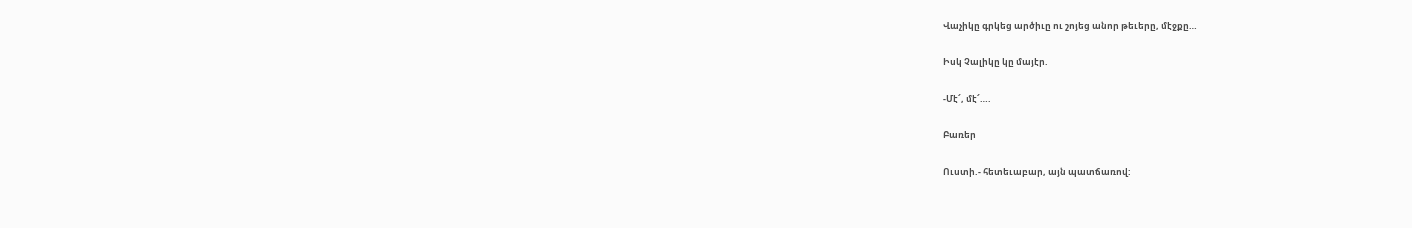Վաչիկը գրկեց արծիւը ու շոյեց անոր թեւերը, մէջքը…

Իսկ Չալիկը կը մայէր.

-Մէ՜, մէ՜….

Բառեր

Ուստի.- հետեւաբար, այն պատճառով: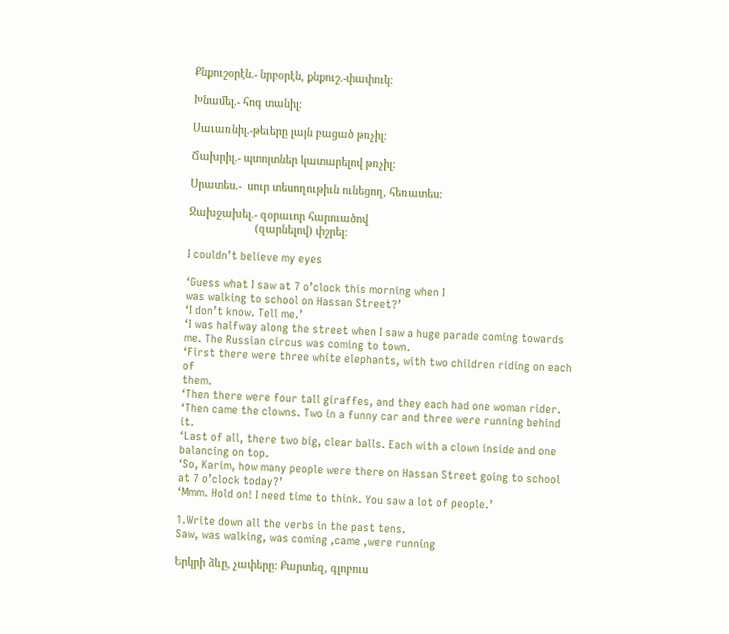Քնքուշօրէն.- նրբօրէն, քնքուշ.-փափուկ:

Խնամել.- հոգ տանիլ:

Սաւառնիլ.-թեւերը լայն բացած թռչիլ:

Ճախրիլ.- պտոյտներ կատարելով թռչիլ:

Սրատես.-  սուր տեսողութիւն ունեցող, հեռատես:

Ջախջախել.- զօրաւոր հարուածով
                      (զարնելով) փշրել:

I couldn’t believe my eyes

‘Guess what I saw at 7 o’clock this morning when I
was walking to school on Hassan Street?’
‘I don’t know. Tell me.’
‘I was halfway along the street when I saw a huge parade coming towards
me. The Russian circus was coming to town.
‘First there were three white elephants, with two children riding on each of
them.
‘Then there were four tall giraffes, and they each had one woman rider.
‘Then came the clowns. Two in a funny car and three were running behind it.
‘Last of all, there two big, clear balls. Each with a clown inside and one
balancing on top.
‘So, Karim, how many people were there on Hassan Street going to school
at 7 o’clock today?’
‘Mmm. Hold on! I need time to think. You saw a lot of people.’

1.Write down all the verbs in the past tens.
Saw, was walking, was coming ,came ,were running

Երկրի ձևը, չափերը: Քարտեզ, գլոբուս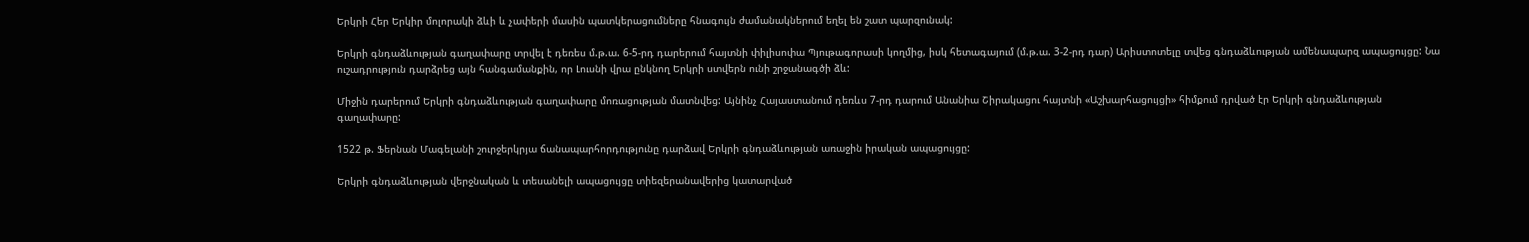Երկրի Հեր Երկիր մոլորակի ձևի և չափերի մասին պատկերացումները հնագույն ժամանակներում եղել են շատ պարզունակ:

Երկրի գնդաձևության գաղափարը տրվել է դեռես մ.թ.ա. 6-5-րդ դարերում հայտնի փիլիսոփա Պյութագորասի կողմից, իսկ հետագայում (մ.թ.ա. 3-2-րդ դար) Արիստոտելը տվեց գնդաձևության ամենապարզ ապացույցը: Նա ուշադրություն դարձրեց այն հանգամանքին, որ Լուսնի վրա ընկնող Երկրի ստվերն ունի շրջանագծի ձև:

Միջին դարերում Երկրի գնդաձևության գաղափարը մոռացության մատնվեց: Այնինչ Հայաստանում դեռևս 7-րդ դարում Անանիա Շիրակացու հայտնի «Աշխարհացույցի» հիմքում դրված էր Երկրի գնդաձևության գաղափարը:

1522 թ. Ֆերնան Մագելանի շուրջերկրյա ճանապարհորդությունը դարձավ Երկրի գնդաձևության առաջին իրական ապացույցը:

Երկրի գնդաձևության վերջնական և տեսանելի ապացույցը տիեզերանավերից կատարված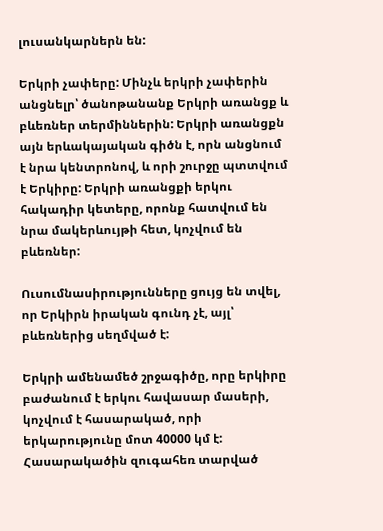լուսանկարներն են:

Երկրի չափերը: Մինչև երկրի չափերին անցնելր՝ ծանոթանանք Երկրի առանցք և բևեռներ տերմիններին: Երկրի առանցքն այն երևակայական գիծն է, որն անցնում է նրա կենտրոնով, և որի շուրջը պտտվում է Երկիրը: Երկրի առանցքի երկու հակադիր կետերը, որոնք հատվում են նրա մակերևույթի հետ, կոչվում են բևեռներ:

Ուսումնասիրությունները ցույց են տվել, որ Երկիրն իրական գունդ չէ, այլ՝ բևեռներից սեղմված է:

Երկրի ամենամեծ շրջագիծը, որը երկիրը բաժանում է երկու հավասար մասերի, կոչվում է հասարակած, որի երկարությունը մոտ 40000 կմ է: Հասարակածին զուգահեռ տարված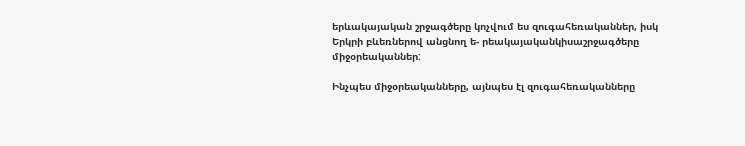երևակայական շրջագծերը կոչվում ես զուգահեռականներ, իսկ Երկրի բևեռներով անցնող ե- րեակայականկիսաշրջագծերը միջօրեականներ:

Ինչպես միջօրեականները, այնպես էլ զուգահեռականները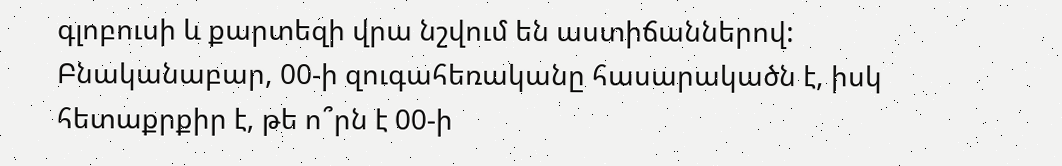գլոբուսի և քարտեզի վրա նշվում են աստիճաններով: Բնականաբար, 00-ի զուգահեռականը հասարակածն է, իսկ հետաքրքիր է, թե ո՞րն է 00-ի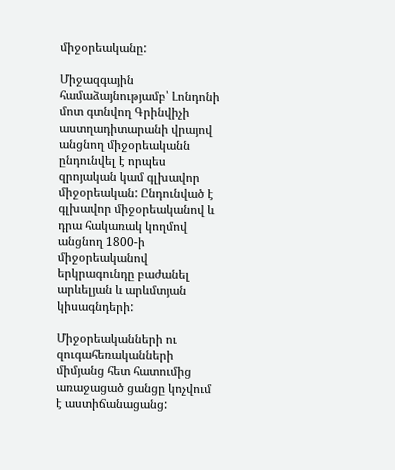միջօրեականը:

Միջազգային համաձայնությամբ՝ Լոնդոնի մոտ գտնվող Գրինվիչի աստղադիտարանի վրայով անցնող միջօրեականն ընդունվել է որպես զրոյական կամ գլխավոր միջօրեական: Ընդունված է գլխավոր միջօրեականով և դրա հակառակ կողմով անցնող 1800-ի միջօրեականով երկրագունդը բաժանել արևելյան և արևմտյան կիսագնդերի:

Միջօրեականների ու զուգահեռականների միմյանց հետ հատումից առաջացած ցանցը կոչվում է աստիճանացանց: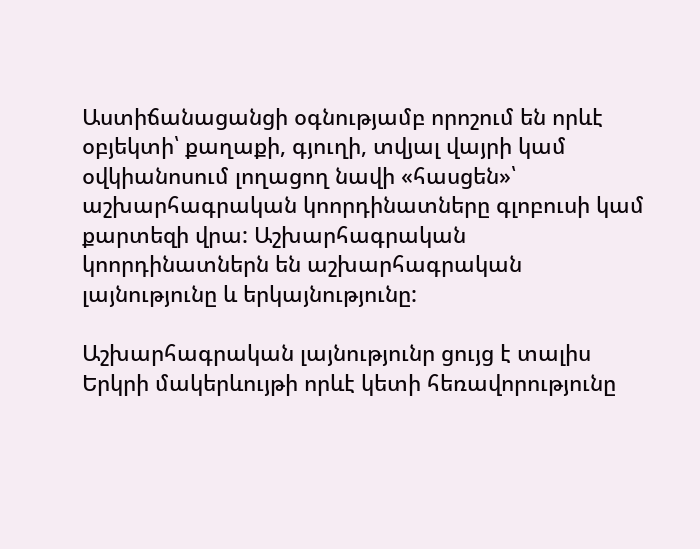Աստիճանացանցի օգնությամբ որոշում են որևէ օբյեկտի՝ քաղաքի, գյուղի, տվյալ վայրի կամ օվկիանոսում լողացող նավի «հասցեն»՝ աշխարհագրական կոորդինատները գլոբուսի կամ քարտեզի վրա: Աշխարհագրական կոորդինատներն են աշխարհագրական լայնությունը և երկայնությունը:

Աշխարհագրական լայնությունր ցույց է տալիս Երկրի մակերևույթի որևէ կետի հեռավորությունը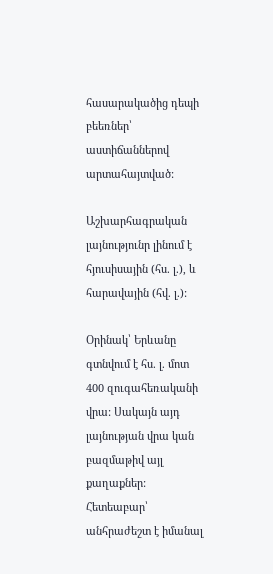հասարակածից դեպի բեեռներ՝ աստիճաններով արտահայտված:

Աշխարհագրական լայնությունր լինում է հյուսիսային (հս. լ.), և հարավային (հվ. լ.):

Օրինակ՝ Երևանը գտնվում է հս. լ. մոտ 400 զուգահեռականի վրա: Սակայն այդ լայնության վրա կան բազմաթիվ այլ քաղաքներ: Հետեաբար՝ անհրաժեշտ է իմանալ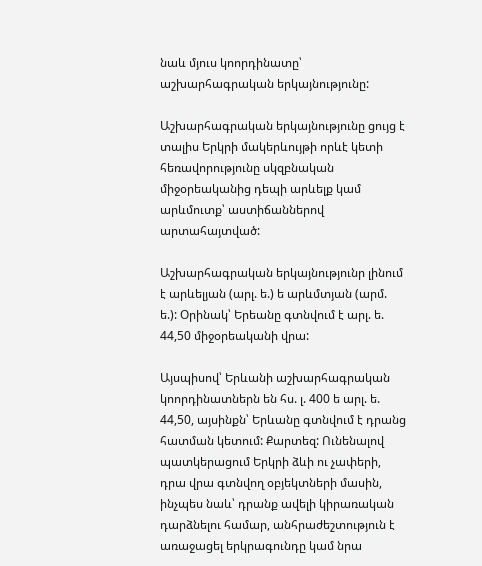նաև մյուս կոորդինատը՝ աշխարհագրական երկայնությունը:

Աշխարհագրական երկայնությունը ցույց է տալիս Երկրի մակերևույթի որևէ կետի հեռավորությունը սկզբնական միջօրեականից դեպի արևելք կամ արևմուտք՝ աստիճաններով արտահայտված:

Աշխարհագրական երկայնությունր լինում է արևելյան (արլ. ե.) ե արևմտյան (արմ. ե.): Օրինակ՝ Երեանը գտնվում է արլ. ե. 44,50 միջօրեականի վրա:

Այսպիսով՝ Երևանի աշխարհագրական կոորդինատներն են հս. լ. 400 ե արլ. ե. 44,50, այսինքն՝ Երևանը գտնվում է դրանց հատման կետում: Քարտեզ: Ունենալով պատկերացում Երկրի ձևի ու չափերի, դրա վրա գտնվող օբյեկտների մասին, ինչպես նաև՝ դրանք ավելի կիրառական դարձնելու համար, անհրաժեշտություն է առաջացել երկրագունդը կամ նրա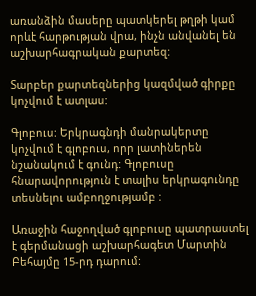առանձին մասերը պատկերել թղթի կամ որևէ հարթության վրա, ինչն անվանել են աշխարհագրական քարտեզ:

Տարբեր քարտեզներից կազմված գիրքը կոչվում է ատլաս:

Գլոբուս: Երկրագնդի մանրակերտը կոչվում է գլոբուս, որր լատիներեն նշանակում է գունդ: Գլոբուսը հնարավորություն է տալիս երկրագունդը տեսնելու ամբողջությամբ :

Առաջին հաջողված գլոբուսը պատրաստել է գերմանացի աշխարհագետ Մարտին Բեհայմը 15-րդ դարում: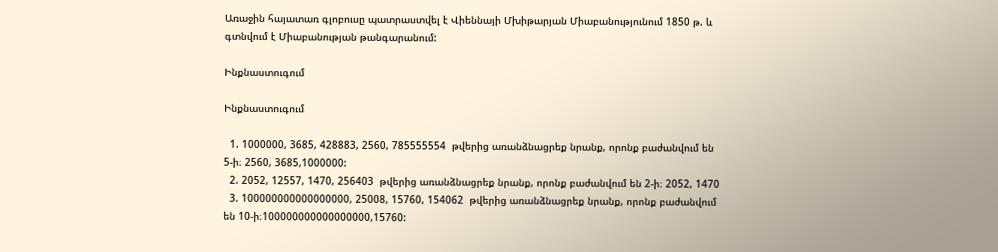Առաջին հայատառ գլոբուսը պատրաստվել է Վիեննայի Մխիթարյան Միաբանությունում 1850 թ. և գտնվում է Միաբանության թանգարանում:

Ինքնաստուգում

Ինքնաստուգում

  1. 1000000, 3685, 428883, 2560, 785555554  թվերից առանձնացրեք նրանք, որոնք բաժանվում են 5-ի։ 2560, 3685,1000000:
  2. 2052, 12557, 1470, 256403  թվերից առանձնացրեք նրանք, որոնք բաժանվում են 2-ի։ 2052, 1470
  3. 100000000000000000, 25008, 15760, 154062  թվերից առանձնացրեք նրանք, որոնք բաժանվում են 10-ի։100000000000000000,15760: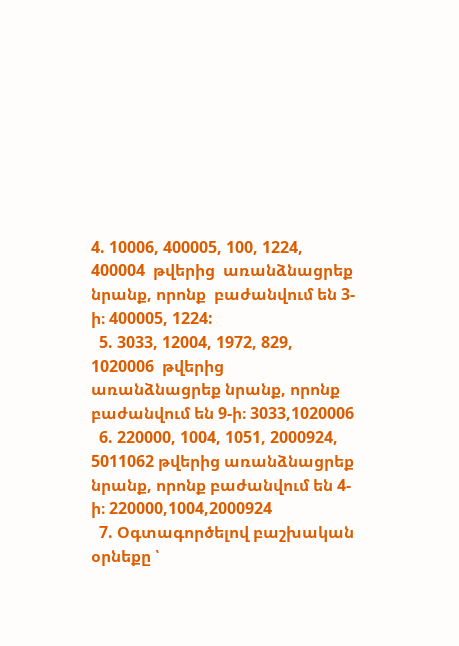4. 10006, 400005, 100, 1224,  400004  թվերից  առանձնացրեք  նրանք, որոնք  բաժանվում են 3-ի։ 400005, 1224:
  5. 3033, 12004, 1972, 829, 1020006  թվերից առանձնացրեք նրանք, որոնք բաժանվում են 9-ի։ 3033,1020006
  6. 220000, 1004, 1051, 2000924, 5011062 թվերից առանձնացրեք նրանք, որոնք բաժանվում են 4-ի։ 220000,1004,2000924
  7. Օգտագործելով բաշխական օրնեքը ՝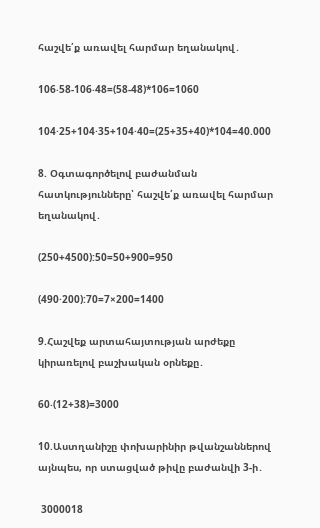հաշվե՛ք առավել հարմար եղանակով․

106‧58-106‧48=(58-48)*106=1060

104·25+104·35+104·40=(25+35+40)*104=40.000

8. Օգտագործելով բաժանման հատկությունները՝ հաշվե՛ք առավել հարմար եղանակով․

(250+4500):50=50+900=950

(490·200):70=7×200=1400

9.Հաշվեք արտահայտության արժեքը կիրառելով բաշխական օրնեքը․

60‧(12+38)=3000

10.Աստղանիշը փոխարինիր թվանշաններով այնպես, որ ստացված թիվը բաժանվի 3-ի․

 3000018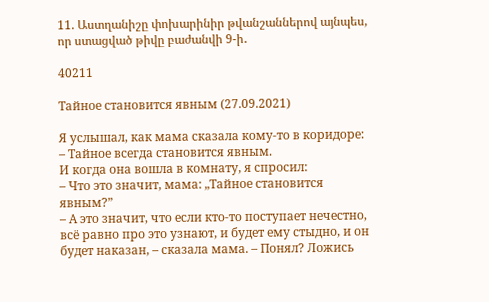11. Աստղանիշը փոխարինիր թվանշաններով այնպես, որ ստացված թիվը բաժանվի 9-ի․

40211

Тайное становится явным (27.09.2021)

Я услышал, как мама сказала кому-то в коридоре:
– Тайное всегда становится явным.
И когда она вошла в комнату, я спросил:
– Что это значит, мама: „Тайное становится явным?”
– А это значит, что если кто-то поступает нечестно, всё равно про это узнают, и будет ему стыдно, и он будет наказан, – сказала мама. – Понял? Ложись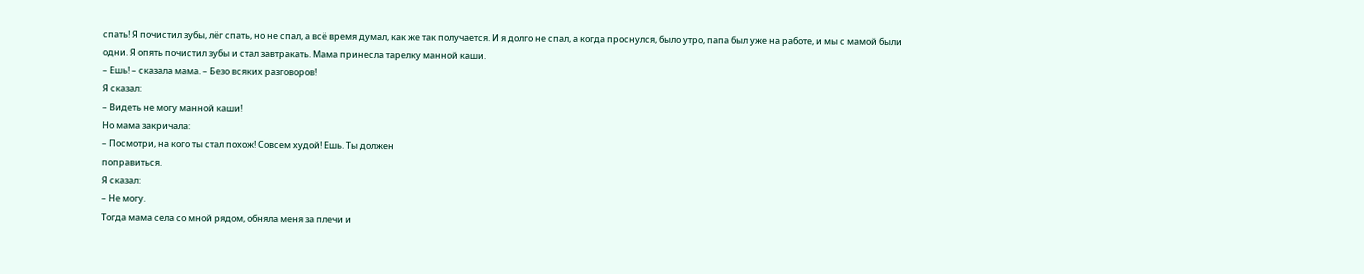спать! Я почистил зубы, лёг спать, но не спал, а всё время думал, как же так получается. И я долго не спал, а когда проснулся, было утро, папа был уже на работе, и мы с мамой были одни. Я опять почистил зубы и стал завтракать. Мама принесла тарелку манной каши.
– Ешь! – сказала мама. – Безо всяких разговоров!
Я сказал:
– Видеть не могу манной каши!
Но мама закричала:
– Посмотри, на кого ты стал похож! Совсем худой! Ешь. Ты должен
поправиться.
Я сказал:
– Не могу.
Тогда мама села со мной рядом, обняла меня за плечи и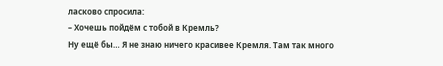ласково спросила:
– Хочешь пойдём с тобой в Кремль?
Ну ещё бы… Я не знаю ничего красивее Кремля. Там так много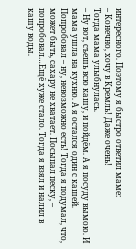интересного. Поэтому я быстро ответил маме:
– Конечно, хочу в Кремль! Даже очень!
Тогда мама улыбнулась.
– Ну вот, съешь всю кашу, и пойдём. А я посуду вымою. И мама ушла на кухню. А я остался один с кашей. Попробовал – ну, невозможно есть! Тогда я подумал, что, может быть, сахару не хватает. Посыпал песку, – попробовал…Ещё хуже стало. Тогда я взял и налил в кашу воды.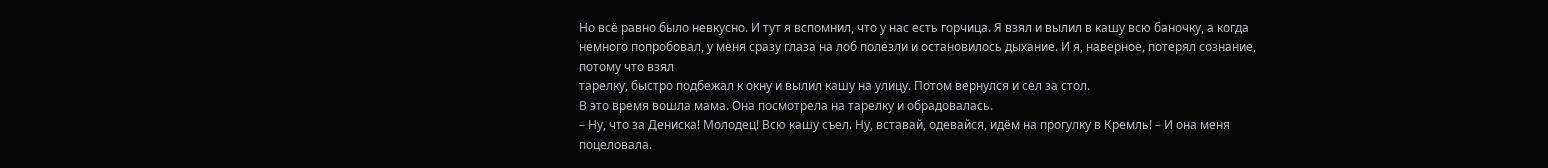Но всё равно было невкусно. И тут я вспомнил, что у нас есть горчица. Я взял и вылил в кашу всю баночку, а когда немного попробовал, у меня сразу глаза на лоб полезли и остановилось дыхание. И я, наверное, потерял сознание, потому что взял
тарелку, быстро подбежал к окну и вылил кашу на улицу. Потом вернулся и сел за стол.
В это время вошла мама. Она посмотрела на тарелку и обрадовалась.
– Ну, что за Дениска! Молодец! Всю кашу съел. Ну, вставай, одевайся, идём на прогулку в Кремль! – И она меня поцеловала.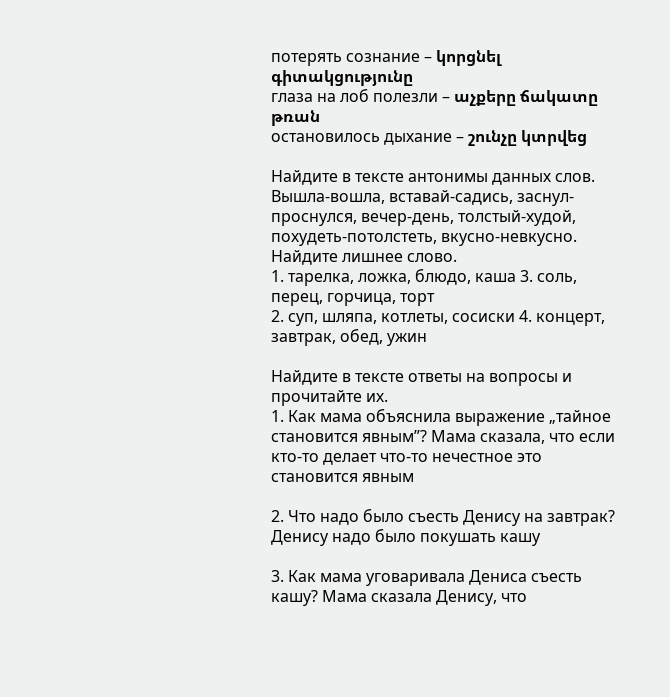потерять сознание – կորցնել գիտակցությունը
глаза на лоб полезли – աչքերը ճակատը թռան
остановилось дыхание – շունչը կտրվեց

Найдите в тексте антонимы данных слов.
Вышла-вошла, вставай-садись, заснул-проснулся, вечер-день, толстый-худой, похудеть-потолстеть, вкусно-невкусно.
Найдите лишнее слово.
1. тарелка, ложка, блюдо, каша 3. соль, перец, горчица, торт
2. суп, шляпа, котлеты, сосиски 4. концерт, завтрак, обед, ужин

Найдите в тексте ответы на вопросы и прочитайте их.
1. Как мама объяснила выражение „тайное становится явным”? Мама сказала, что если кто-то делает что-то нечестное это становится явным

2. Что надо было съесть Денису на завтрак? Денису надо было покушать кашу

3. Как мама уговаривала Дениса съесть кашу? Мама сказала Денису, что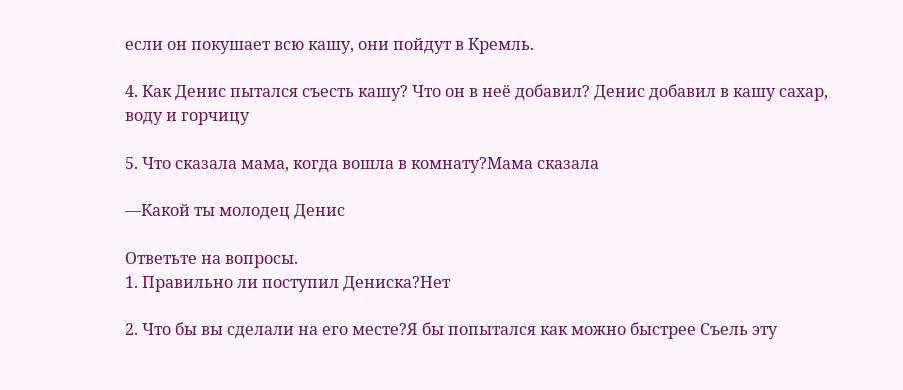если он покушает всю кашу, они пойдут в Кремль.

4. Как Денис пытался съесть кашу? Что он в неё добавил? Денис добавил в кашу сахар, воду и горчицу

5. Что сказала мама, когда вошла в комнату?Мама сказала

—Какой ты молодец Денис

Ответьте на вопросы.
1. Правильно ли поступил Дениска?Нет

2. Что бы вы сделали на его месте?Я бы попытался как можно быстрее Съель эту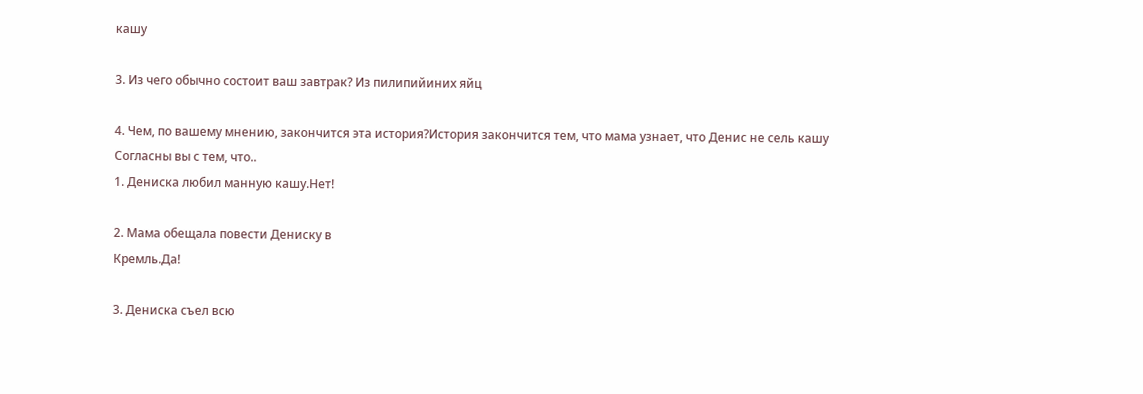кашу

3. Из чего обычно состоит ваш завтрак? Из пилипийиних яйц

4. Чем, по вашему мнению, закончится эта история?История закончится тем, что мама узнает, что Денис не сель кашу
Согласны вы с тем, что..
1. Дениска любил манную кашу.Нет!

2. Мама обещала повести Дениску в
Кремль.Да!

3. Дениска съел всю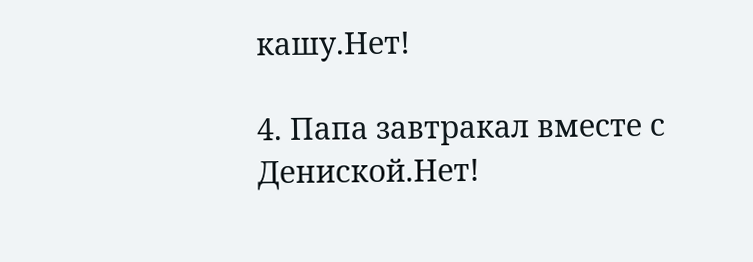кашу.Нет!

4. Папа завтракал вместе с Дениской.Нет!